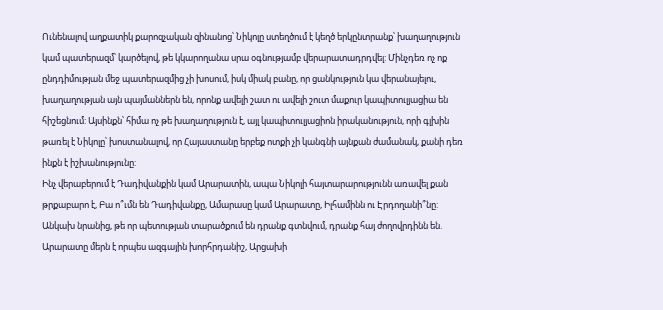Ունենալով աղքատիկ քարոզչական զինանոց՝ Նիկոլը ստեղծում է կեղծ երկընտրանք՝ խաղաղություն կամ պատերազմ՝ կարծելով, թե կկարողանա սրա օգնությամբ վերարատադրդվել: Մինչդեռ ոչ ոք ընդդիմության մեջ պատերազմից չի խոսում, իսկ միակ բանը, որ ցանկություն կա վերանայելու, խաղաղության այն պայմաններն են, որոնք ավելի շատ ու ավելի շուտ մաքուր կապիտուլյացիա են հիշեցնում: Այսինքն՝ հիմա ոչ թե խաղաղություն է, այլ կապիտուլյացիոն իրականություն, որի գլխին թառել է Նիկոլը՝ խոստանալով, որ Հայաստանը երբեք ոտքի չի կանգնի այնքան ժամանակ, քանի դեռ ինքն է իշխանությունը:
Ինչ վերաբերում է Դադիվանքին կամ Արարատին, ապա Նիկոլի հայտարարությունն առավել քան թրքաբարո է, Բա ո՞ւմն են Դադիվանքը, Ամարասը կամ Արարատը, Իլհամինն ու Էրդողանի՞նը: Անկախ նրանից, թե որ պետության տարածքում են դրանք գտնվում, դրանք հայ ժողովրդինն են. Արարատը մերն է որպես ազգային խորհրդանիշ, Արցախի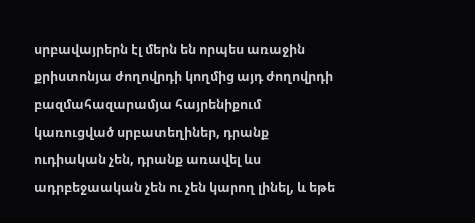սրբավայրերն էլ մերն են որպես առաջին քրիստոնյա ժողովրդի կողմից այդ ժողովրդի բազմահազարամյա հայրենիքում կառուցված սրբատեղիներ, դրանք ուդիական չեն, դրանք առավել ևս ադրբեջաական չեն ու չեն կարող լինել, և եթե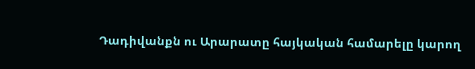Դադիվանքն ու Արարատը հայկական համարելը կարող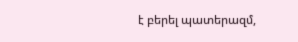է բերել պատերազմ,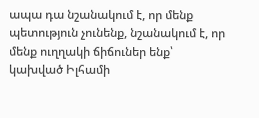ապա դա նշանակում է, որ մենք պետություն չունենք, նշանակում է, որ մենք ուղղակի ճիճուներ ենք՝ կախված Իլհամի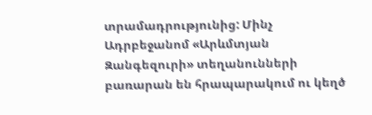տրամադրությունից: Մինչ Ադրբեջանոմ «Արևմտյան Զանգեզուրի» տեղանունների բառարան են հրապարակում ու կեղծ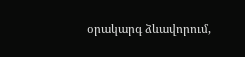օրակարգ ձևավորում,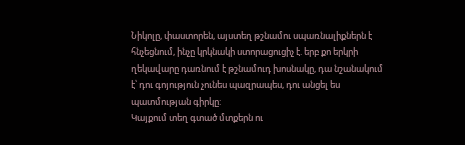Նիկոլը, փաստորեն, այստեղ թշնամու սպառնալիքներն է հնչեցնում, ինչը կրկնակի ստորացուցիչ է. երբ քո երկրի ղեկավարը դառնում է թշնամուդ խոսնակը, դա նշանակում է՝ դու գոյություն չունես պազրապես, դու անցել ես պատմության գիրկը:
Կայքում տեղ գտած մտքերն ու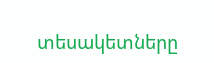տեսակետները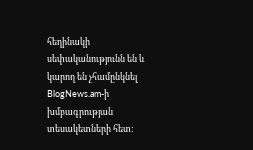հեղինակի սեփականությունն են և կարող են չհամընկնել BlogNews.am-ի խմբագրության տեսակետների հետ: